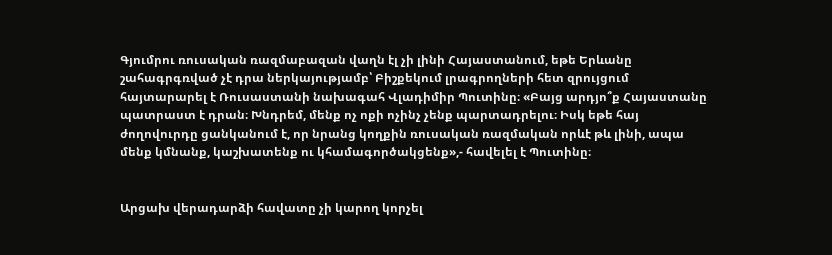Գյումրու ռուսական ռազմաբազան վաղն էլ չի լինի Հայաստանում, եթե Երևանը շահագրգռված չէ դրա ներկայությամբ՝ Բիշքեկում լրագրողների հետ զրույցում հայտարարել է Ռուսաստանի նախագահ Վլադիմիր Պուտինը։ «Բայց արդյո՞ք Հայաստանը պատրաստ է դրան։ Խնդրեմ, մենք ոչ ոքի ոչինչ չենք պարտադրելու։ Իսկ եթե հայ ժողովուրդը ցանկանում է, որ նրանց կողքին ռուսական ռազմական որևէ թև լինի, ապա մենք կմնանք, կաշխատենք ու կհամագործակցենք»,- հավելել է Պուտինը։


Արցախ վերադարձի հավատը չի կարող կորչել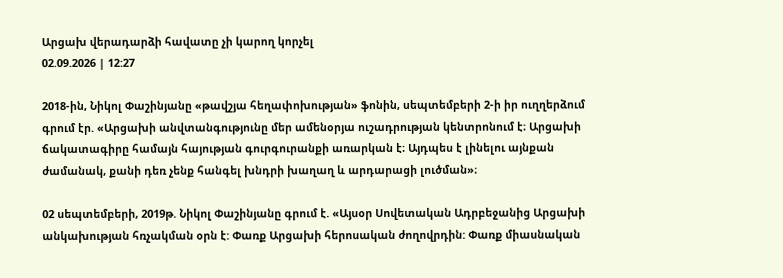Արցախ վերադարձի հավատը չի կարող կորչել
02.09.2026 | 12:27

2018-ին, Նիկոլ Փաշինյանը «թավշյա հեղափոխության» ֆոնին, սեպտեմբերի 2-ի իր ուղղերձում գրում էր. «Արցախի անվտանգությունը մեր ամենօրյա ուշադրության կենտրոնում է։ Արցախի ճակատագիրը համայն հայության գուրգուրանքի առարկան է։ Այդպես է լինելու այնքան ժամանակ, քանի դեռ չենք հանգել խնդրի խաղաղ և արդարացի լուծման»։

02 սեպտեմբերի, 2019թ. Նիկոլ Փաշինյանը գրում է. «Այսօր Սովետական Ադրբեջանից Արցախի անկախության հռչակման օրն է: Փառք Արցախի հերոսական ժողովրդին: Փառք միասնական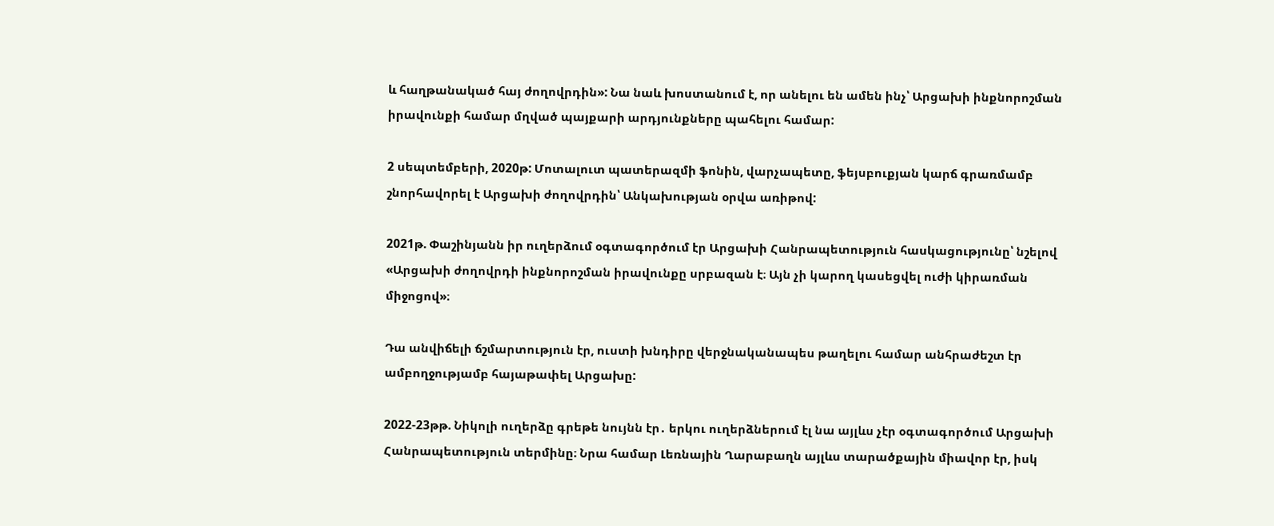և հաղթանակած հայ ժողովրդին»: Նա նաև խոստանում է, որ անելու են ամեն ինչ՝ Արցախի ինքնորոշման իրավունքի համար մղված պայքարի արդյունքները պահելու համար:

2 սեպտեմբերի, 2020թ: Մոտալուտ պատերազմի ֆոնին, վարչապետը, ֆեյսբուքյան կարճ գրառմամբ շնորհավորել է Արցախի ժողովրդին՝ Անկախության օրվա առիթով:

2021թ. Փաշինյանն իր ուղերձում օգտագործում էր Արցախի Հանրապետություն հասկացությունը՝ նշելով «Արցախի ժողովրդի ինքնորոշման իրավունքը սրբազան է։ Այն չի կարող կասեցվել ուժի կիրառման միջոցով»։

Դա անվիճելի ճշմարտություն էր, ուստի խնդիրը վերջնականապես թաղելու համար անհրաժեշտ էր ամբողջությամբ հայաթափել Արցախը:

2022-23թթ. Նիկոլի ուղերձը գրեթե նույնն էր․ երկու ուղերձներում էլ նա այլևս չէր օգտագործում Արցախի Հանրապետություն տերմինը։ Նրա համար Լեռնային Ղարաբաղն այլևս տարածքային միավոր էր, իսկ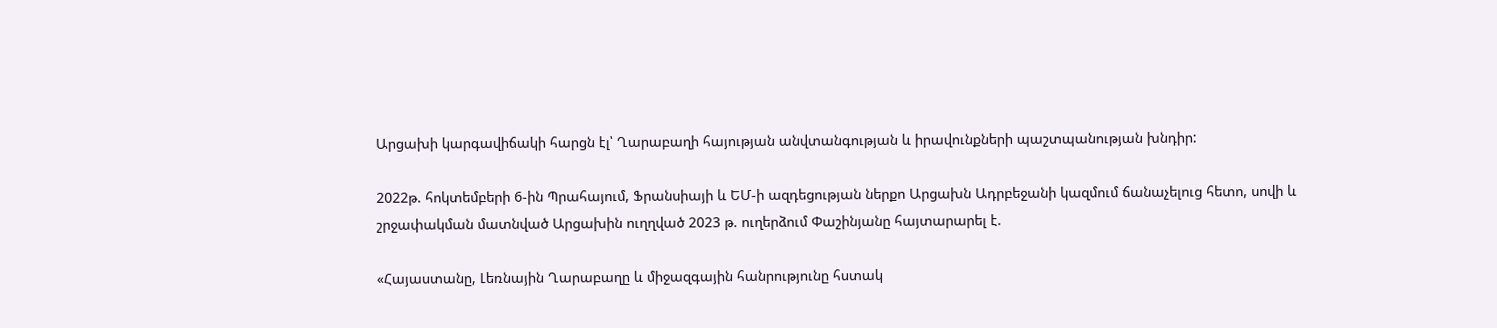Արցախի կարգավիճակի հարցն էլ՝ Ղարաբաղի հայության անվտանգության և իրավունքների պաշտպանության խնդիր:

2022թ. հոկտեմբերի 6-ին Պրահայում, Ֆրանսիայի և ԵՄ-ի ազդեցության ներքո Արցախն Ադրբեջանի կազմում ճանաչելուց հետո, սովի և շրջափակման մատնված Արցախին ուղղված 2023 թ. ուղերձում Փաշինյանը հայտարարել է.

«Հայաստանը, Լեռնային Ղարաբաղը և միջազգային հանրությունը հստակ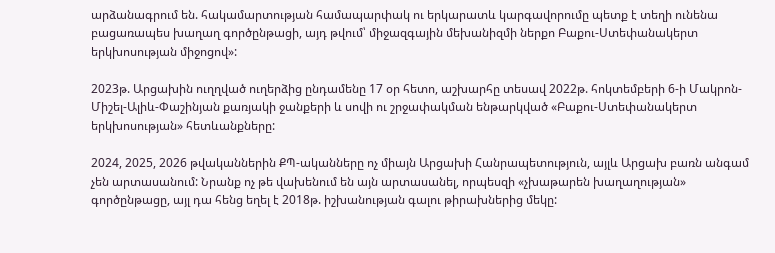արձանագրում են. հակամարտության համապարփակ ու երկարատև կարգավորումը պետք է տեղի ունենա բացառապես խաղաղ գործընթացի, այդ թվում՝ միջազգային մեխանիզմի ներքո Բաքու-Ստեփանակերտ երկխոսության միջոցով»:

2023թ. Արցախին ուղղված ուղերձից ընդամենը 17 օր հետո, աշխարհը տեսավ 2022թ. հոկտեմբերի 6-ի Մակրոն-Միշել-Ալիև-Փաշինյան քառյակի ջանքերի և սովի ու շրջափակման ենթարկված «Բաքու-Ստեփանակերտ երկխոսության» հետևանքները:

2024, 2025, 2026 թվականներին ՔՊ-ականները ոչ միայն Արցախի Հանրապետություն, այլև Արցախ բառն անգամ չեն արտասանում: Նրանք ոչ թե վախենում են այն արտասանել, որպեսզի «չխաթարեն խաղաղության» գործընթացը, այլ դա հենց եղել է 2018թ. իշխանության գալու թիրախներից մեկը: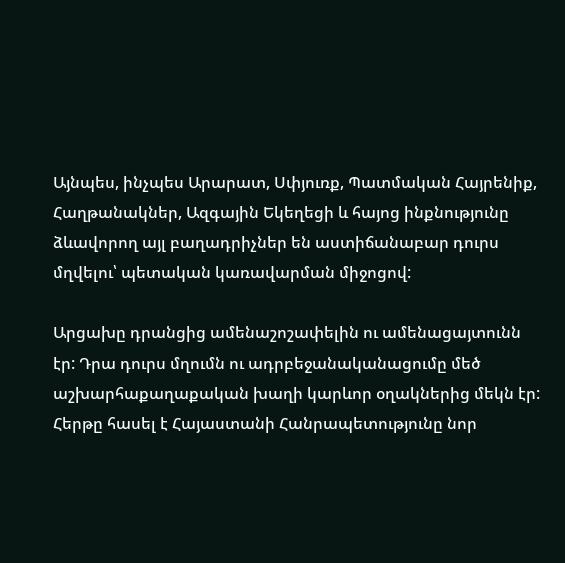Այնպես, ինչպես Արարատ, Սփյուռք, Պատմական Հայրենիք, Հաղթանակներ, Ազգային Եկեղեցի և հայոց ինքնությունը ձևավորող այլ բաղադրիչներ են աստիճանաբար դուրս մղվելու՝ պետական կառավարման միջոցով:

Արցախը դրանցից ամենաշոշափելին ու ամենացայտունն էր: Դրա դուրս մղումն ու ադրբեջանականացումը մեծ աշխարհաքաղաքական խաղի կարևոր օղակներից մեկն էր: Հերթը հասել է Հայաստանի Հանրապետությունը նոր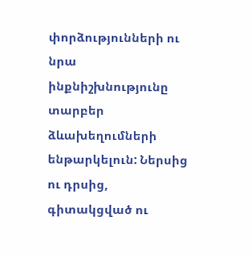փորձությունների ու նրա ինքնիշխնությունը տարբեր ձևախեղումների ենթարկելուն: Ներսից ու դրսից, գիտակցված ու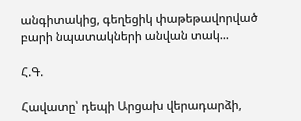անգիտակից, գեղեցիկ փաթեթավորված բարի նպատակների անվան տակ...

Հ.Գ.

Հավատը՝ դեպի Արցախ վերադարձի,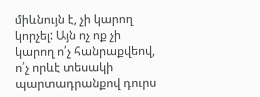միևնույն է, չի կարող կորչել: Այն ոչ ոք չի կարող ո՛չ հանրաքվեով, ո՛չ որևէ տեսակի պարտադրանքով դուրս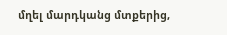մղել մարդկանց մտքերից,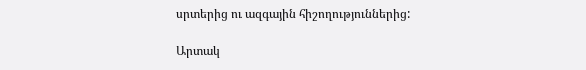սրտերից ու ազգային հիշողություններից:

Արտակ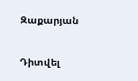Զաքարյան

Դիտվել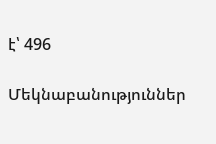է՝ 496

Մեկնաբանություններ